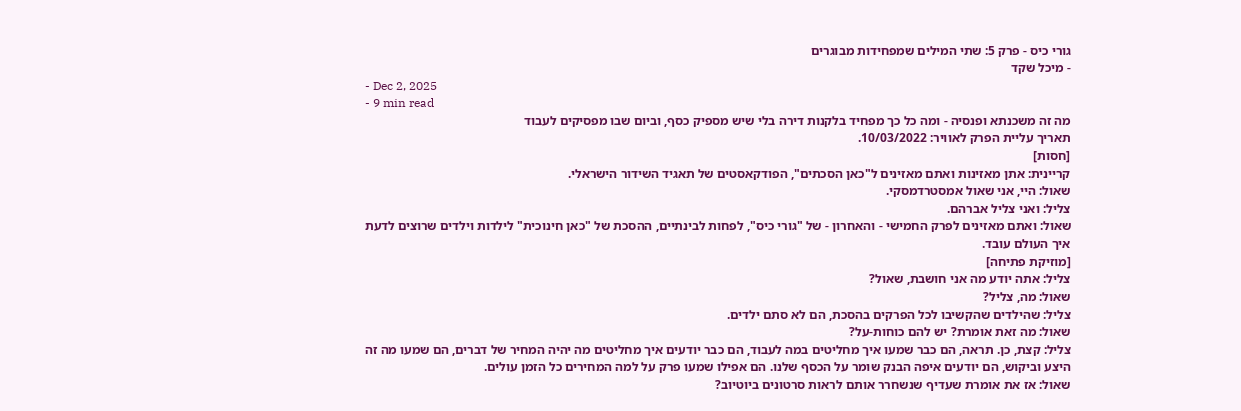גורי כיס - פרק 5: שתי המילים שמפחידות מבוגרים
- מיכל שקד
- Dec 2, 2025
- 9 min read
מה זה משכנתא ופנסיה - ומה כל כך מפחיד בלקנות דירה בלי שיש מספיק כסף, וביום שבו מפסיקים לעבוד
תאריך עליית הפרק לאוויר: 10/03/2022.
[חסות]
קריינית: אתן מאזינות ואתם מאזינים ל"כאן הסכתים", הפודקאסטים של תאגיד השידור הישראלי.
שאול: היי, אני שאול אמסטרדמסקי.
צליל: ואני צליל אברהם.
שאול: ואתם מאזינים לפרק החמישי - והאחרון - של "גורי כיס", לפחות לבינתיים, ההסכת של "כאן חינוכית" לילדות וילדים שרוצים לדעת איך העולם עובד.
[מוזיקת פתיחה]
צליל: אתה יודע מה אני חושבת, שאול?
שאול: מה, צליל?
צליל: שהילדים שהקשיבו לכל הפרקים בהסכת, הם לא סתם ילדים.
שאול: מה זאת אומרת? יש להם כוחות-על?
צליל: קצת, כן. תראה, הם כבר שמעו איך מחליטים במה לעבוד, הם כבר יודעים איך מחליטים מה יהיה המחיר של דברים, הם שמעו מה זה היצע וביקוש, הם יודעים איפה הבנק שומר על הכסף שלנו. הם אפילו שמעו פרק על למה המחירים כל הזמן עולים.
שאול: אז את אומרת שעדיף שנשחרר אותם לראות סרטונים ביוטיוב?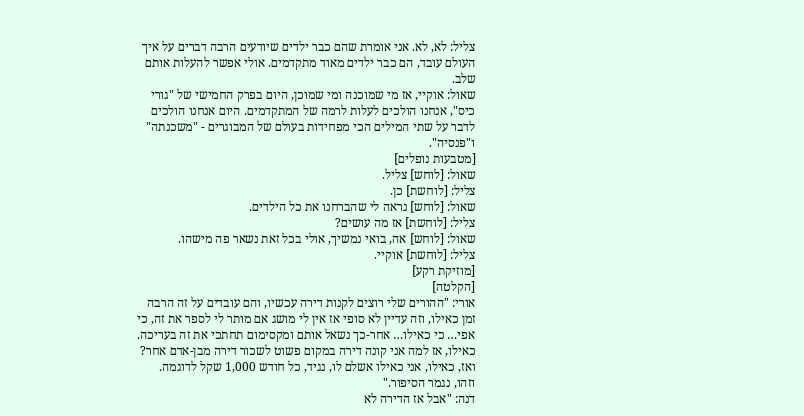צליל: לא, לא. אני אומרת שהם כבר ילדים שיודעים הרבה דברים על איך העולם עובד, הם כבר ילדים מאוד מתקדמים. אולי אפשר להעלות אותם שלב.
שאול: אוקיי, אז מי שמוכנה ומי שמוכן, היום בפרק החמישי של "גורי כיס", אנחנו הולכים לעלות לרמה של המתקדמים. היום אנחנו הולכים לדבר על שתי המילים הכי מפחידות בעולם של המבוגרים - "משכנתה" ו"פנסיה".
[מטבעות נופלים]
שאול: [לוחש] צליל.
צליל: [לוחשת] כן.
שאול: [לוחש] נראה לי שהברחנו את כל הילדים.
צליל: [לוחשת] אז מה עושים?
שאול: [לוחש] אה, בואי נמשיך, אולי בכל זאת נשאר פה מישהו.
צליל: [לוחשת] אוקיי.
[מוזיקת רקע]
[הקלטה]
אורי: "ההורים שלי רוצים לקנות דירה עכשיו, והם עובדים על זה הרבה זמן כאילו, וזה עדיין לא סופי אז אין לי מושג אם מותר לי לספר את זה, כי אפי… כי כאילו… אחר-כך נשאל אותם ומקסימום תחתכי את זה בעריכה. כאילו, אז למה אני קונה דירה במקום פשוט לשכור דירה מבן-אדם אחר? ואז, כאילו, אני כאילו אשלם לו, נגיד, כל חודש 1,000 שקל לדוגמה. וזהו, נגמר הסיפור."
דנה: "אבל אז הדירה לא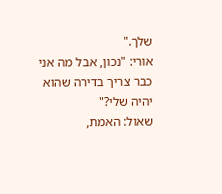שלך."
אורי: "נכון, אבל מה אני כבר צריך בדירה שהוא יהיה שלי?"
שאול: האמת,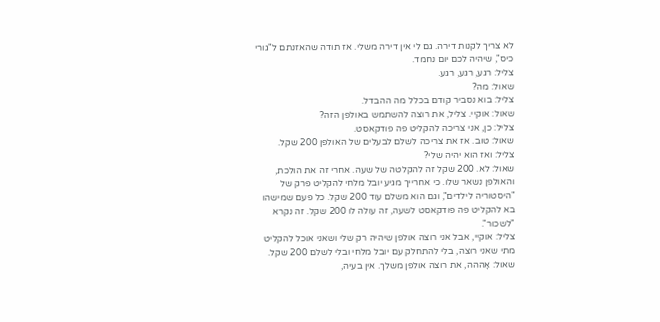לא צריך לקנות דירה. גם לי אין דירה משלי. אז תודה שהאזנתם ל"גורי כיס", שיהיה לכם יום נחמד.
צליל: רגע, רגע, רגע.
שאול: מה?
צליל: בוא נסביר קודם בכלל מה ההבדל.
שאול: אוקיי. צליל, את רוצה להשתמש באולפן הזה?
צליל: כן, אני צריכה להקליט פה פודקאסט.
שאול: טוב. אז את צריכה לשלם לבעלים של האולפן 200 שקל.
צליל: ואז הוא יהיה שלי?
שאול: לא. 200 שקל זה להקלטה של שעה. אחרי זה את הולכת, והאולפן נשאר שלו. כי אחרייך מגיע יובל מלחי להקליט פרק של "היסטוריה לילדים", וגם הוא משלם עוד 200 שקל. כל פעם שמישהו בא להקליט פה פודקאסט לשעה, זה עולה לו 200 שקל. זה נקרא "לשכור".
צליל: אוקיי, אבל אני רוצה אולפן שיהיה רק שלי ושאני אוכל להקליט מתי שאני רוצה, בלי להתחלק עם יובל מלחי ובלי לשלם 200 שקל.
שאול: אָההה, את רוצה אולפן משלך. אין בעיה,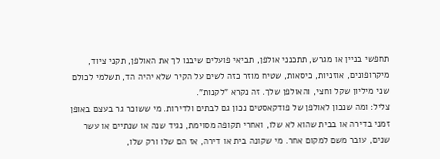תחפשי בניין או מגרש, תתכנני אולפן, תביאי פועלים שיבנו לך את האולפן, תקני ציוד, מיקרופונים, אוזניות, כיסאות, שטיח מוזר כזה לשים על הקיר שלא יהיה הד, תשלמי לכולם שני מיליון שקל וחצי, והאולפן שלך. זה נקרא "לקנות".
צליל: ומה שנכון לאולפן של פודקאסטים נכון גם לבתים ולדירות. מי ששוכר גר בעצם באופן זמני בדירה או בבית שהוא לא שלו, ואחרי תקופה מסוימת, נגיד שנה או שנתיים או עשר שנים, עובר משם למקום אחר. מי שקונה בית או דירה, אז הם שלו ורק שלו,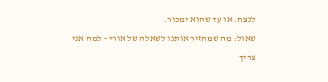לנצח. או עד שהוא ימכור.
שאול: מה שמחזיר אותנו לשאלה של אורי - למה אני צריך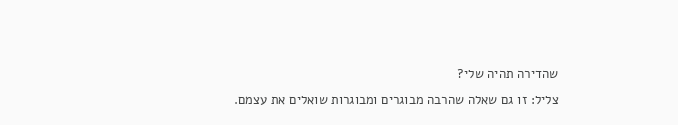שהדירה תהיה שלי?
צליל: זו גם שאלה שהרבה מבוגרים ומבוגרות שואלים את עצמם.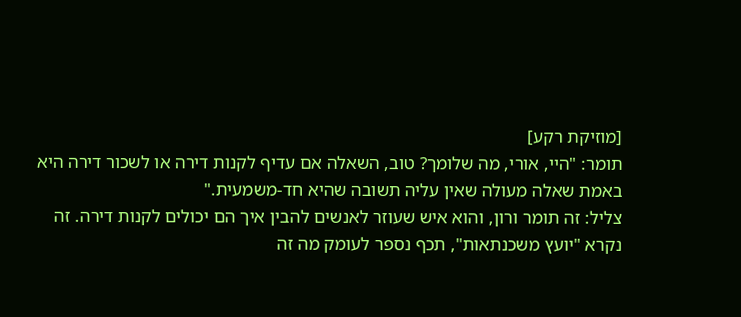[מוזיקת רקע]
תומר: "היי, אורי, מה שלומך? טוב, השאלה אם עדיף לקנות דירה או לשכור דירה היא באמת שאלה מעולה שאין עליה תשובה שהיא חד-משמעית."
צליל: זה תומר ורון, והוא איש שעוזר לאנשים להבין איך הם יכולים לקנות דירה. זה נקרא "יועץ משכנתאות", תכף נספר לעומק מה זה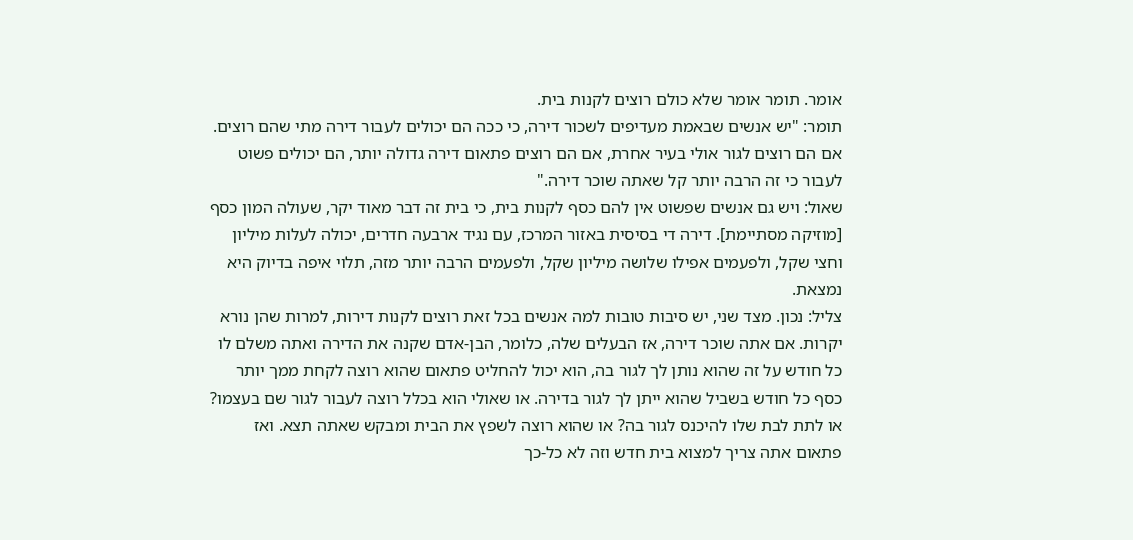אומר. תומר אומר שלא כולם רוצים לקנות בית.
תומר: "יש אנשים שבאמת מעדיפים לשכור דירה, כי ככה הם יכולים לעבור דירה מתי שהם רוצים. אם הם רוצים לגור אולי בעיר אחרת, אם הם רוצים פתאום דירה גדולה יותר, הם יכולים פשוט לעבור כי זה הרבה יותר קל שאתה שוכר דירה."
שאול: ויש גם אנשים שפשוט אין להם כסף לקנות בית, כי בית זה דבר מאוד יקר, שעולה המון כסף [מוזיקה מסתיימת]. דירה די בסיסית באזור המרכז, עם נגיד ארבעה חדרים, יכולה לעלות מיליון וחצי שקל, ולפעמים אפילו שלושה מיליון שקל, ולפעמים הרבה יותר מזה, תלוי איפה בדיוק היא נמצאת.
צליל: נכון. מצד שני, יש סיבות טובות למה אנשים בכל זאת רוצים לקנות דירות, למרות שהן נורא יקרות. אם אתה שוכר דירה, אז הבעלים שלה, כלומר, הבן-אדם שקנה את הדירה ואתה משלם לו כל חודש על זה שהוא נותן לך לגור בה, הוא יכול להחליט פתאום שהוא רוצה לקחת ממך יותר כסף כל חודש בשביל שהוא ייתן לך לגור בדירה. או שאולי הוא בכלל רוצה לעבור לגור שם בעצמו? או לתת לבת שלו להיכנס לגור בה? או שהוא רוצה לשפץ את הבית ומבקש שאתה תצא. ואז פתאום אתה צריך למצוא בית חדש וזה לא כל-כך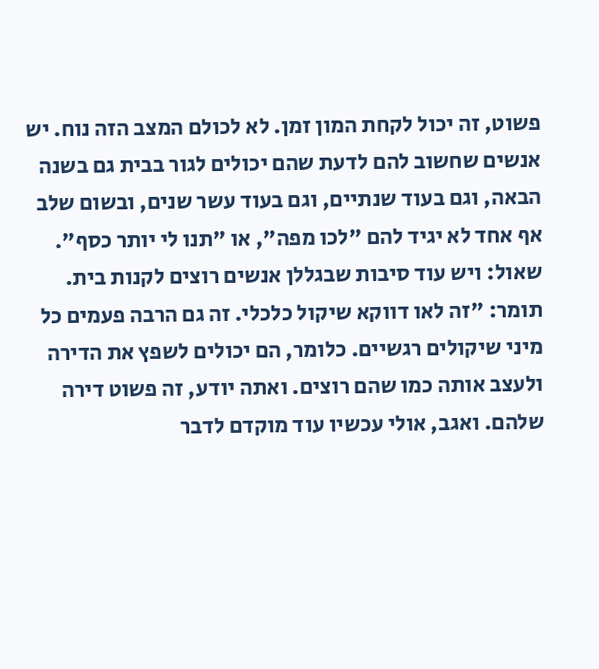פשוט, זה יכול לקחת המון זמן. לא לכולם המצב הזה נוח. יש אנשים שחשוב להם לדעת שהם יכולים לגור בבית גם בשנה הבאה, וגם בעוד שנתיים, וגם בעוד עשר שנים, ובשום שלב אף אחד לא יגיד להם "לכו מפה", או "תנו לי יותר כסף".
שאול: ויש עוד סיבות שבגללן אנשים רוצים לקנות בית.
תומר: "זה לאו דווקא שיקול כלכלי. זה גם הרבה פעמים כל מיני שיקולים רגשיים. כלומר, הם יכולים לשפץ את הדירה ולעצב אותה כמו שהם רוצים. ואתה יודע, זה פשוט דירה שלהם. ואגב, אולי עכשיו עוד מוקדם לדבר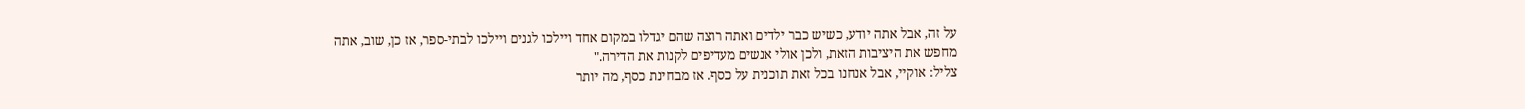על זה, אבל אתה יודע, כשיש כבר ילדים ואתה רוצה שהם יגדלו במקום אחד ויילכו לגנים ויילכו לבתי-ספר, אז כן, שוב, אתה מחפש את היציבות הזאת, ולכן אולי אנשים מעדיפים לקנות את הדירה."
צליל: אוקיי, אבל אנחנו בכל זאת תוכנית על כסף. אז מבחינת כסף, מה יותר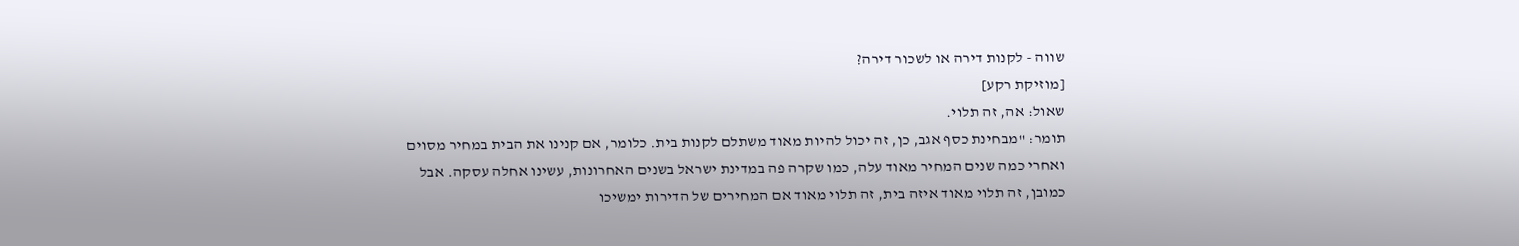שווה - לקנות דירה או לשכור דירה?
[מוזיקת רקע]
שאול: אה, זה תלוי.
תומר: "מבחינת כסף אגב, כן, זה יכול להיות מאוד משתלם לקנות בית. כלומר, אם קנינו את הבית במחיר מסוים ואחרי כמה שנים המחיר מאוד עלה, כמו שקרה פה במדינת ישראל בשנים האחרונות, עשינו אחלה עסקה. אבל כמובן, זה תלוי מאוד איזה בית, זה תלוי מאוד אם המחירים של הדירות ימשיכו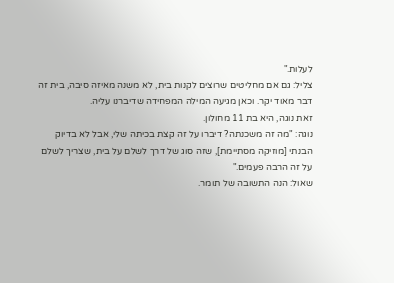לעלות."
צליל: גם אם מחליטים שרוצים לקנות בית, לא משנה מאיזה סיבה, בית זה דבר מאוד יקר. וכאן מגיעה המילה המפחידה שדיברנו עליה.
זאת נוגה, היא בת 11 מחולון.
נוגה: "מה זה משכנתה? דיברו על זה קצת בכיתה שלי, אבל לא בדיוק הבנתי [מוזיקה מסתיימת], שזה סוג של דרך לשלם על בית, שצריך לשלם על זה הרבה פעמים."
שאול: הנה התשובה של תומר.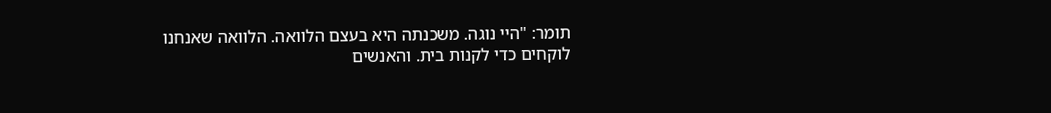תומר: "היי נוגה. משכנתה היא בעצם הלוואה. הלוואה שאנחנו לוקחים כדי לקנות בית. והאנשים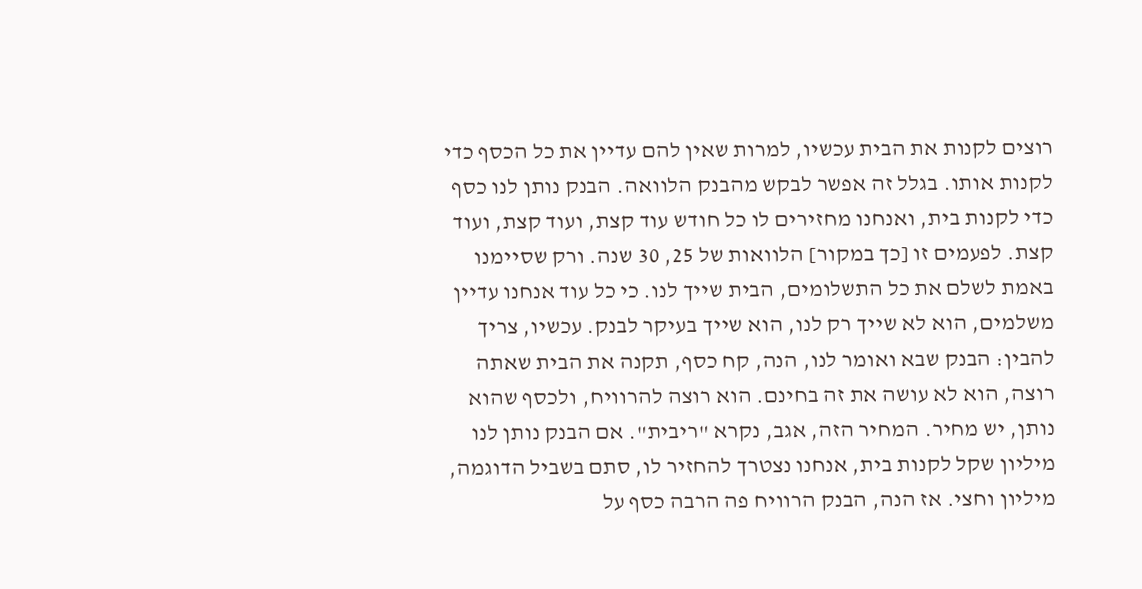רוצים לקנות את הבית עכשיו, למרות שאין להם עדיין את כל הכסף כדי לקנות אותו. בגלל זה אפשר לבקש מהבנק הלוואה. הבנק נותן לנו כסף כדי לקנות בית, ואנחנו מחזירים לו כל חודש עוד קצת, ועוד קצת, ועוד קצת. לפעמים זו [כך במקור] הלוואות של 25, 30 שנה. ורק שסיימנו באמת לשלם את כל התשלומים, הבית שייך לנו. כי כל עוד אנחנו עדיין משלמים, הוא לא שייך רק לנו, הוא שייך בעיקר לבנק. עכשיו, צריך להבין: הבנק שבא ואומר לנו, הנה, קח כסף, תקנה את הבית שאתה רוצה, הוא לא עושה את זה בחינם. הוא רוצה להרוויח, ולכסף שהוא נותן, יש מחיר. המחיר הזה, אגב, נקרא "ריבית". אם הבנק נותן לנו מיליון שקל לקנות בית, אנחנו נצטרך להחזיר לו, סתם בשביל הדוגמה, מיליון וחצי. אז הנה, הבנק הרוויח פה הרבה כסף על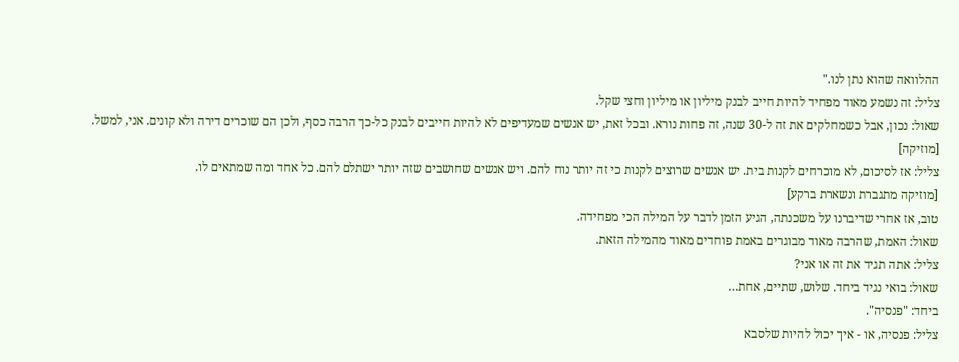ההלוואה שהוא נתן לנו."
צליל: זה נשמע מאוד מפחיד להיות חייב לבנק מיליון או מיליון וחצי שקל.
שאול: נכון, אבל כשמחלקים את זה ל-30 שנה, זה פחות נורא. ובכל זאת, יש אנשים שמעדיפים לא להיות חייבים לבנק כל-כך הרבה כסף, ולכן הם שוכרים דירה ולא קונים. אני, למשל.
[מוזיקה]
צליל: אז לסיכום, לא מוכרחים לקנות בית. יש אנשים שרוצים לקנות כי זה יותר נוח להם. ויש אנשים שחושבים שזה יותר ישתלם להם. כל אחד ומה שמתאים לו.
[מוזיקה מתגברת ונשארת ברקע]
טוב, אז אחרי שדיברנו על משכנתה, הגיע הזמן לדבר על המילה הכי מפחידה.
שאול: האמת, שהרבה מאוד מבוגרים באמת פוחדים מאוד מהמילה הזאת.
צליל: אתה תגיד את זה או אני?
שאול: בואי נגיד ביחד. שלוש, שתיים, אחת…
ביחד: "פנסיה".
צליל: פנסיה, או - איך יכול להיות שלסבא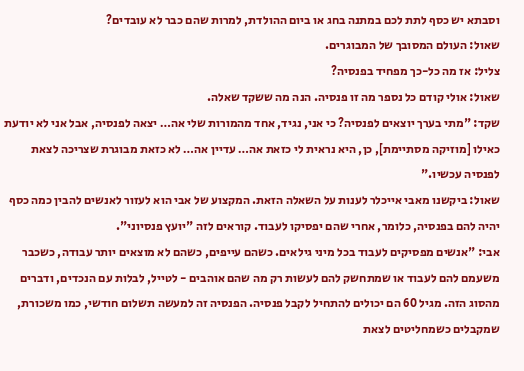וסבתא יש כסף לתת לכם במתנה בחג או ביום ההולדת, למרות שהם כבר לא עובדים?
שאול: העולם המסובך של המבוגרים.
צליל: אז מה כל-כך מפחיד בפנסיה?
שאול: אולי קודם כל נספר מה זו פנסיה. הנה מה ששקד שאלה.
שקד: "מתי בערך יוצאים לפנסיה? כי אני, נגיד, אחד מהמורות שלי אה… יצאה לפנסיה, אבל אני לא יודעת כאילו [מוזיקה מסתיימת], כן, היא נראית לי כזאת אה… עדיין אה… לא כזאת מבוגרת שצריכה לצאת לפנסיה עכשיו."
שאול: ביקשנו מאבי אייכלר לענות על השאלה הזאת. המקצוע של אבי הוא לעזור לאנשים להבין כמה כסף יהיה להם בפנסיה, כלומר, אחרי שהם יפסיקו לעבוד. קוראים לזה "יועץ פנסיוני".
אבי: "אנשים מפסיקים לעבוד בכל מיני גילאים. כשהם עייפים, כשהם לא מוצאים יותר עבודה, כשכבר משעמם להם לעבוד או שמתחשק להם לעשות רק מה שהם אוהבים - לטייל, לבלות עם הנכדים, ודברים מהסוג הזה. מגיל 60 הם יכולים להתחיל לקבל פנסיה. הפנסיה זה למעשה תשלום חודשי, כמו משכורת, שמקבלים כשמחליטים לצאת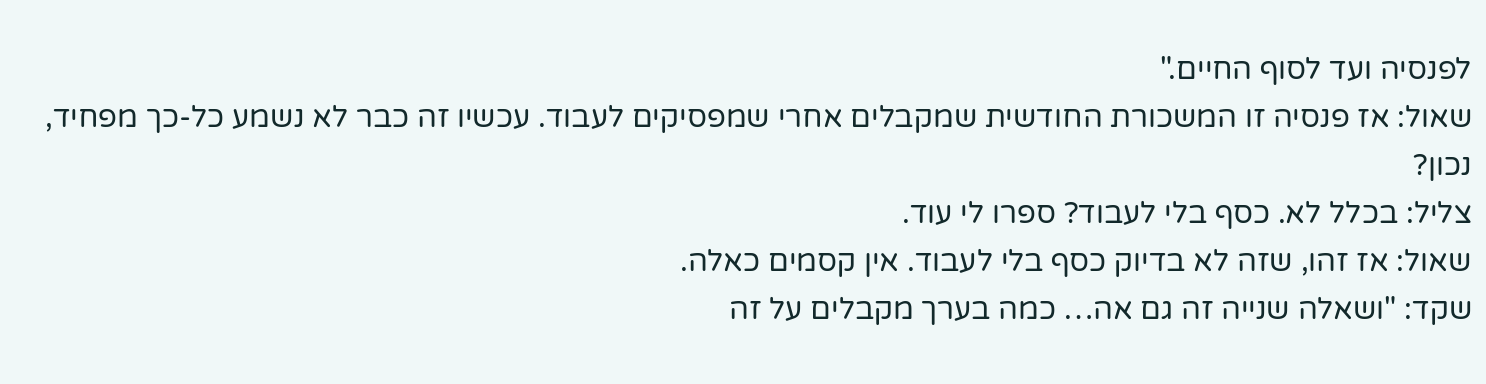לפנסיה ועד לסוף החיים."
שאול: אז פנסיה זו המשכורת החודשית שמקבלים אחרי שמפסיקים לעבוד. עכשיו זה כבר לא נשמע כל-כך מפחיד, נכון?
צליל: בכלל לא. כסף בלי לעבוד? ספרו לי עוד.
שאול: אז זהו, שזה לא בדיוק כסף בלי לעבוד. אין קסמים כאלה.
שקד: "ושאלה שנייה זה גם אה… כמה בערך מקבלים על זה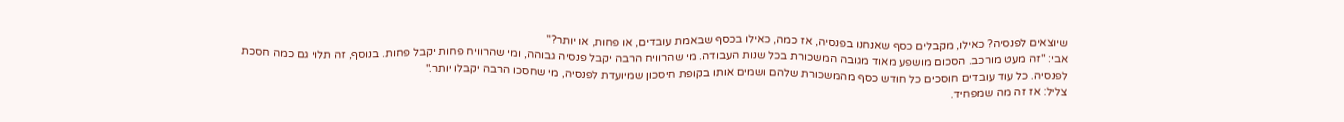שיוצאים לפנסיה? כאילו, מקבלים כסף שאנחנו בפנסיה, אז כמה, כאילו בכסף שבאמת עובדים, או פחות, או יותר?"
אבי: "זה מעט מורכב. הסכום מושפע מאוד מגובה המשכורת בכל שנות העבודה. מי שהרוויח הרבה יקבל פנסיה גבוהה, ומי שהרוויח פחות יקבל פחות. בנוסף, זה תלוי גם כמה חסכת לפנסיה. כל עוד עובדים חוסכים כל חודש כסף מהמשכורת שלהם ושמים אותו בקופת חיסכון שמיועדת לפנסיה, מי שחסכו הרבה יקבלו יותר."
צליל: אז זה מה שמפחיד.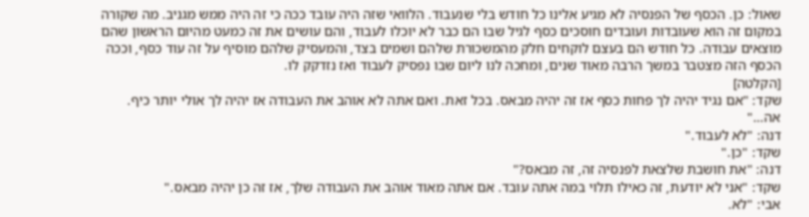שאול: כן. הכסף של הפנסיה לא מגיע אלינו כל חודש בלי שנעבוד. הלוואי שזה היה עובד ככה כי זה היה ממש מגניב. מה שקורה במקום זה הוא שעובדות ועובדים חוסכים כסף לגיל שבו הם כבר לא יוכלו לעבוד, והם עושים את זה כמעט מהיום הראשון שהם מוצאים עבודה. כל חודש הם בעצם לוקחים חלק מהמשכורת שלהם ושמים בצד, והמעסיק שלהם מוסיף על זה עוד כסף, וככה הכסף הזה מצטבר במשך הרבה מאוד שנים, ומחכה לנו ליום שבו נפסיק לעבוד ואז נזדקק לו.
[הקלטה]
שקד: "אם נגיד יהיה לך פחות כסף אז זה יהיה מבאס. בכל זאת. ואם אתה לא אוהב את העבודה אז יהיה לך אולי יותר כיף. אה…"
דנה: "לא לעבוד."
שקד: "כן."
דנה: "את חושבת שלצאת לפנסיה זה, זה מבאס?"
שקד: "אני לא יודעת, זה כאילו תלוי במה אתה עובד. אם אתה מאוד אוהב את העבודה שלך, אז זה כן יהיה מבאס."
אבי: "לא.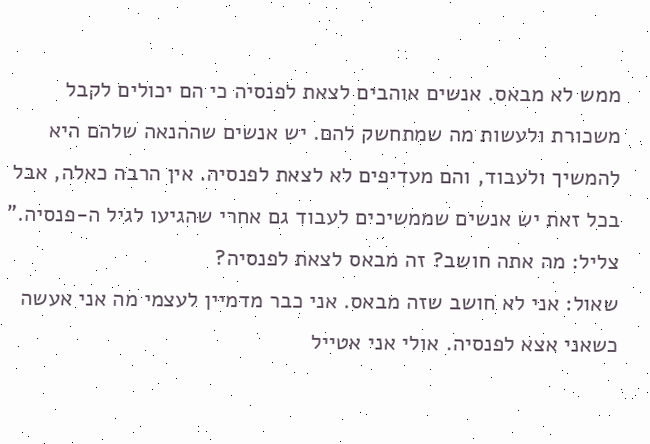ממש לא מבאס. אנשים אוהבים לצאת לפנסיה כי הם יכולים לקבל משכורת ולעשות מה שמתחשק להם. יש אנשים שההנאה שלהם היא להמשיך ולעבוד, והם מעדיפים לא לצאת לפנסיה. אין הרבה כאלה, אבל בכל זאת יש אנשים שממשיכים לעבוד גם אחרי שהגיעו לגיל ה-פנסיה."
צליל: מה אתה חושב? זה מבאס לצאת לפנסיה?
שאול: אני לא חושב שזה מבאס. אני כבר מדמיין לעצמי מה אני אעשה כשאני אצא לפנסיה. אולי אני אטייל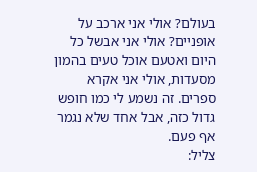בעולם? אולי אני ארכב על אופניים? אולי אני אבשל כל היום ואטעם אוכל טעים בהמון מסעדות, אולי אני אקרא ספרים. זה נשמע לי כמו חופש גדול כזה, אבל אחד שלא נגמר אף פעם.
צליל: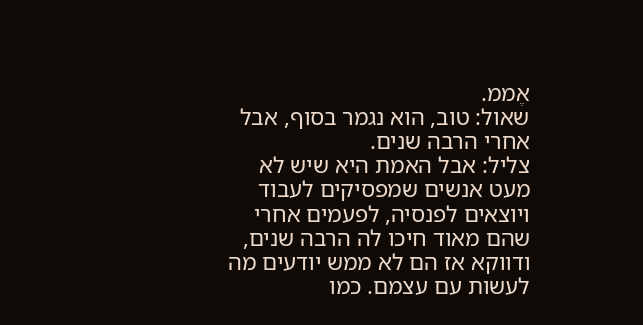אֶממ.
שאול: טוב, הוא נגמר בסוף, אבל אחרי הרבה שנים.
צליל: אבל האמת היא שיש לא מעט אנשים שמפסיקים לעבוד ויוצאים לפנסיה, לפעמים אחרי שהם מאוד חיכו לה הרבה שנים, ודווקא אז הם לא ממש יודעים מה לעשות עם עצמם. כמו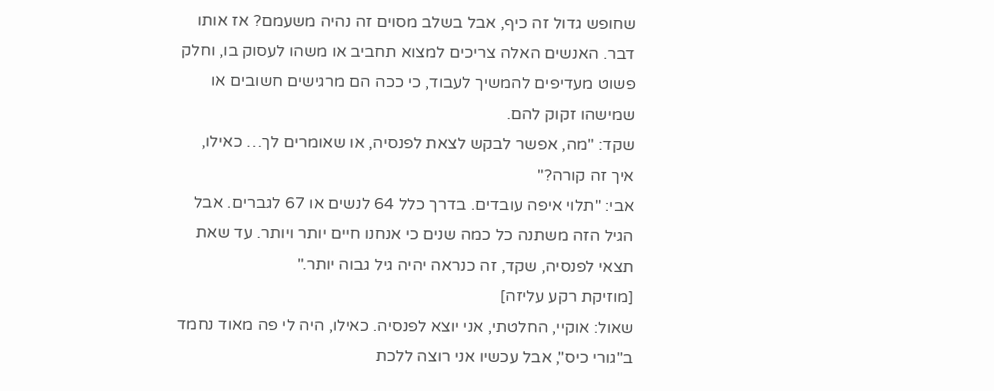שחופש גדול זה כיף, אבל בשלב מסוים זה נהיה משעמם? אז אותו דבר. האנשים האלה צריכים למצוא תחביב או משהו לעסוק בו, וחלק פשוט מעדיפים להמשיך לעבוד, כי ככה הם מרגישים חשובים או שמישהו זקוק להם.
שקד: "מה, אפשר לבקש לצאת לפנסיה, או שאומרים לך… כאילו, איך זה קורה?"
אבי: "תלוי איפה עובדים. בדרך כלל 64 לנשים או 67 לגברים. אבל הגיל הזה משתנה כל כמה שנים כי אנחנו חיים יותר ויותר. עד שאת תצאי לפנסיה, שקד, זה כנראה יהיה גיל גבוה יותר."
[מוזיקת רקע עליזה]
שאול: אוקיי, החלטתי, אני יוצא לפנסיה. כאילו, היה לי פה מאוד נחמד ב"גורי כיס", אבל עכשיו אני רוצה ללכת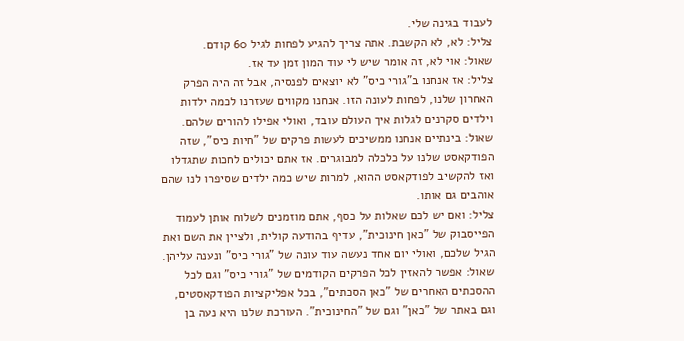לעבוד בגינה שלי.
צליל: לא, לא הקשבת. אתה צריך להגיע לפחות לגיל 60 קודם.
שאול: אוי לא, זה אומר שיש לי עוד המון זמן עד אז.
צליל: אז אנחנו ב"גורי כיס" לא יוצאים לפנסיה, אבל זה היה הפרק האחרון שלנו, לפחות לעונה הזו. אנחנו מקווים שעזרנו לכמה ילדות וילדים סקרנים לגלות איך העולם עובד, ואולי אפילו להורים שלהם.
שאול: בינתיים אנחנו ממשיכים לעשות פרקים של "חיות כיס", שזה הפודקאסט שלנו על כלכלה למבוגרים. אז אתם יכולים לחכות שתגדלו ואז להקשיב לפודקאסט ההוא, למרות שיש כמה ילדים שסיפרו לנו שהם אוהבים גם אותו.
צליל: ואם יש לכם שאלות על כסף, אתם מוזמנים לשלוח אותן לעמוד הפייסבוק של "כאן חינוכית", עדיף בהודעה קולית, ולציין את השם ואת הגיל שלכם, ואולי יום אחד נעשה עוד עונה של "גורי כיס" ונענה עליהן.
שאול: אפשר להאזין לכל הפרקים הקודמים של "גורי כיס" וגם לכל ההסכתים האחרים של "כאן הסכתים", בכל אפליקציות הפודקאסטים, וגם באתר של "כאן" וגם של "החינוכית". העורכת שלנו היא נעה בן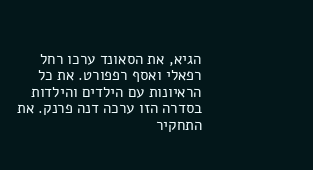הגיא, את הסאונד ערכו רחל רפאלי ואסף רפפורט. את כל הראיונות עם הילדים והילדות בסדרה הזו ערכה דנה פרנק. את התחקיר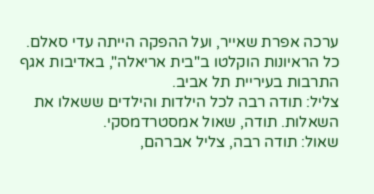ערכה אפרת שאייר, ועל ההפקה הייתה עדי סאלם. כל הראיונות הוקלטו ב"בית אריאלה", באדיבות אגף התרבות בעיריית תל אביב.
צליל: תודה רבה לכל הילדות והילדים ששאלו את השאלות. תודה, שאול אמסטרדמסקי.
שאול: תודה רבה, צליל אברהם,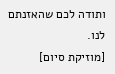ותודה לכם שהאזנתם לנו.
[מוזיקת סיום]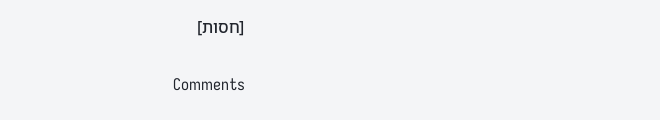[חסות]

Comments